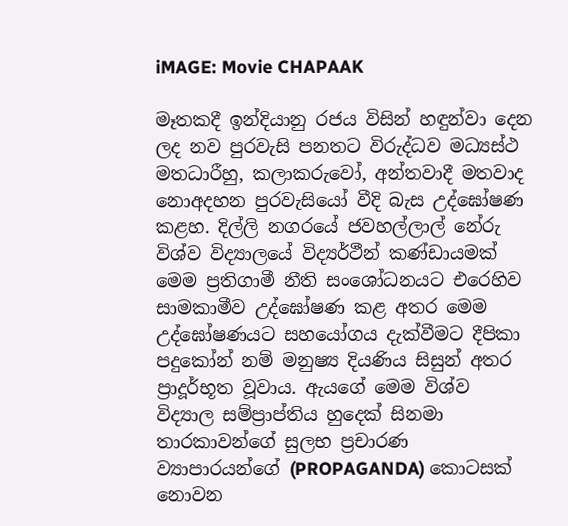iMAGE: Movie CHAPAAK

මෑතකදී ඉන්දියානු රජය විසින් හඳුන්වා දෙන ලද නව පුරවැසි පනතට විරුද්ධව මධ්‍යස්ථ මතධාරීහු, කලාකරුවෝ, අන්තවාදී මතවාද නොඅදහන පුරවැසියෝ වීදි බැස උද්ඝෝෂණ කළහ. දිල්ලි නගරයේ ජවහල්ලාල් නේරු විශ්ව විද්‍යාලයේ විද්‍යර්ථීන් කණ්ඩායමක් මෙම ප්‍රතිගාමී නීති සංශෝධනයට එරෙහිව සාමකාමීව උද්ඝෝෂණ කළ අතර මෙම උද්ඝෝෂණයට සහයෝගය දැක්වීමට දීපිකා පදුකෝන් නම් මනුෂ්‍ය දියණිය සිසුන් අතර ප්‍රාදූර්භූත වූවාය. ඇයගේ මෙම විශ්ව විද්‍යාල සම්ප්‍රාප්තිය හුදෙක් සිනමා තාරකාවන්ගේ සුලභ ප්‍රචාරණ ව්‍යාපාරයන්ගේ (PROPAGANDA) කොටසක් නොවන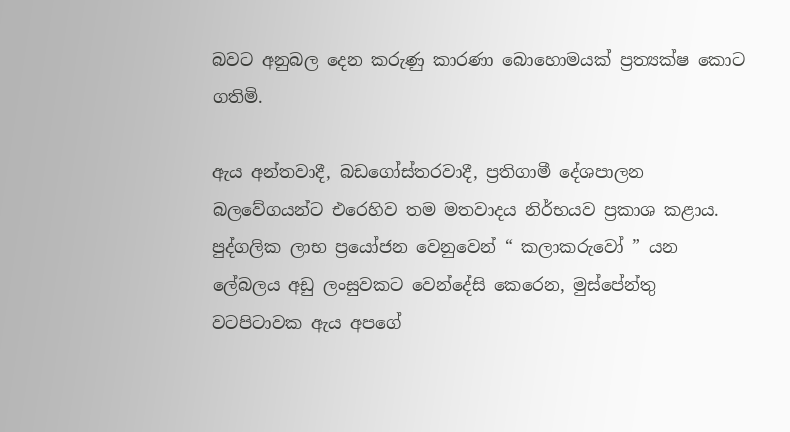බවට අනුබල දෙන කරුණු කාරණා බොහොමයක් ප්‍රත්‍යක්ෂ කොට ගතිමි.

ඇය අන්තවාදී, බඩගෝස්තරවාදී, ප්‍රතිගාමී දේශපාලන බලවේගයන්ට එරෙහිව තම මතවාදය නිර්භයව ප්‍රකාශ කළාය. පුද්ගලික ලාභ ප්‍රයෝජන වෙනුවෙන් “ කලාකරුවෝ ” යන ලේබලය අඩු ලංසුවකට වෙන්දේසි කෙරෙන, මුස්පේන්තු වටපිටාවක ඇය අපගේ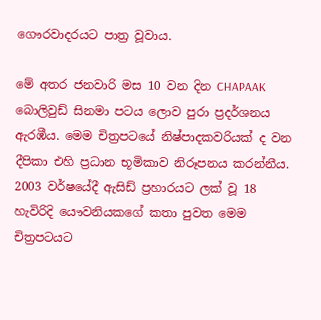ගෞරවාදරයට පාත්‍ර වූවාය.

මේ අතර ජනවාරි මස 10 වන දින CHAPAAK බොලිවුඩ් සිනමා පටය ලොව පුරා ප්‍රදර්ශනය ඇරඹීය. මෙම චිත්‍රපටයේ නිෂ්පාදකවරියක් ද වන දීපිකා එහි ප්‍රධාන භූමිකාව නිරූපනය කරන්නීය. 2003 වර්ෂයේදී ඇසිඩ් ප්‍රහාරයට ලක් වූ 18 හැවිරිදි යෞවනියකගේ කතා පුවත මෙම චිත්‍රපටයට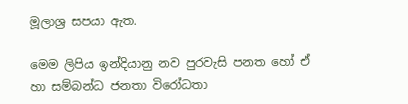මූලාශ්‍ර සපයා ඇත.

මෙම ලිපිය ඉන්දියානු නව පුරවැසි පනත හෝ ඒ හා සම්බන්ධ ජනතා විරෝධතා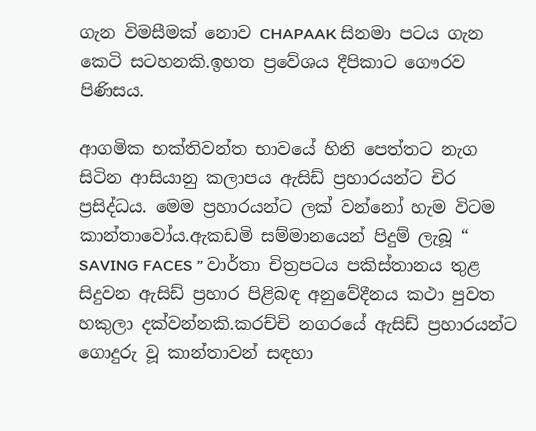ගැන විමසීමක් නොව CHAPAAK සිනමා පටය ගැන කෙටි සටහනකි.ඉහත ප්‍රවේශය දීපිකාට ගෞරව පිණිසය.

ආගමික භක්තිවන්ත භාවයේ හිනි පෙත්තට නැග සිටින ආසියානු කලාපය ඇසිඩ් ප්‍රහාරයන්ට චිර ප්‍රසිද්ධය. මෙම ප්‍රහාරයන්ට ලක් වන්නෝ හැම විටම කාන්තාවෝය.ඇකඩමි සම්මානයෙන් පිදුම් ලැබූ “ SAVING FACES ” වාර්තා චිත්‍රපටය පකිස්තානය තුළ සිදුවන ඇසිඩ් ප්‍රහාර පිළිබඳ අනුවේදීනය කථා පුවත හකුලා දක්වන්නකි.කරච්චි නගරයේ ඇසිඩ් ප්‍රහාරයන්ට ගොදුරු වූ කාන්තාවන් සඳහා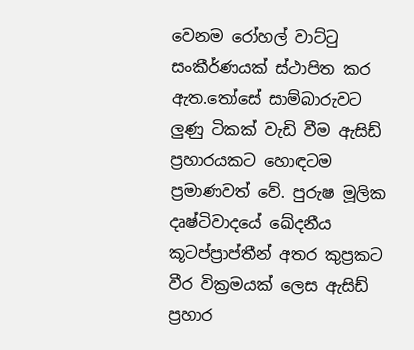වෙනම රෝහල් වාට්ටු සංකීර්ණයක් ස්ථාපිත කර ඇත.තෝසේ සාම්බාරුවට ලුණු ටිකක් වැඩි වීම ඇසිඩ් ප්‍රහාරයකට හොඳටම ප්‍රමාණවත් වේ. පුරුෂ මූලික දෘෂ්ටිවාදයේ ඛේදනීය කූටප්ප්‍රාප්තීන් අතර කුප්‍රකට වීර වික්‍රමයක් ලෙස ඇසිඩ් ප්‍රහාර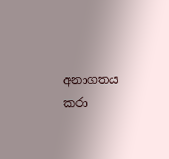අනාගතය කරා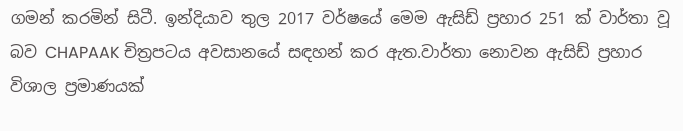ගමන් කරමින් සිටී. ඉන්දියාව තුල 2017 වර්ෂයේ මෙම ඇසිඩ් ප්‍රහාර 251 ක් වාර්තා වූ බව CHAPAAK චිත්‍රපටය අවසානයේ සඳහන් කර ඇත.වාර්තා නොවන ඇසිඩ් ප්‍රහාර විශාල ප්‍රමාණයක්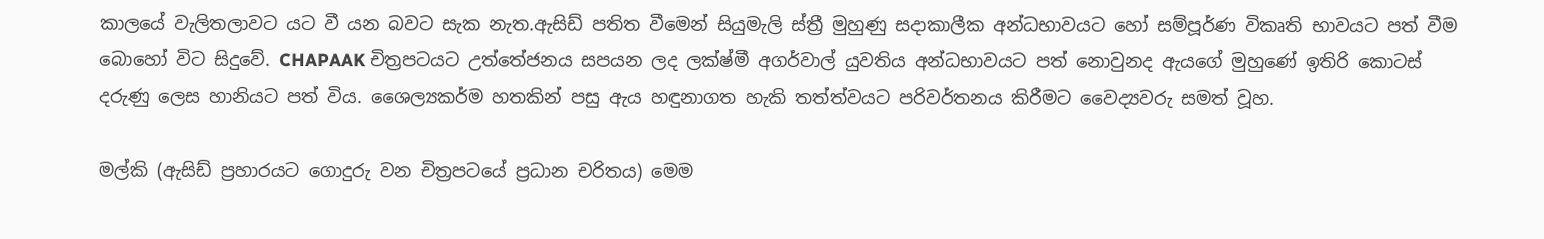කාලයේ වැලිතලාවට යට වී යන බවට සැක නැත.ඇසිඩ් පතිත වීමෙන් සියුමැලි ස්ත්‍රී මුහුණු සදාකාලීක අන්ධභාවයට හෝ සම්පූර්ණ විකෘති භාවයට පත් වීම බොහෝ විට සිදුවේ. CHAPAAK චිත්‍රපටයට උත්තේජනය සපයන ලද ලක්ෂ්මී අගර්වාල් යුවතිය අන්ධභාවයට පත් නොවුනද ඇයගේ මුහුණේ ඉතිරි කොටස් දරුණු ලෙස හානියට පත් විය. ශෛල්‍යකර්ම හතකින් පසු ඇය හඳුනාගත හැකි තත්ත්වයට පරිවර්තනය කිරීමට වෛද්‍යවරු සමත් වූහ.

මල්කි (ඇසිඩ් ප්‍රහාරයට ගොදුරු වන චිත්‍රපටයේ ප්‍රධාන චරිතය) මෙම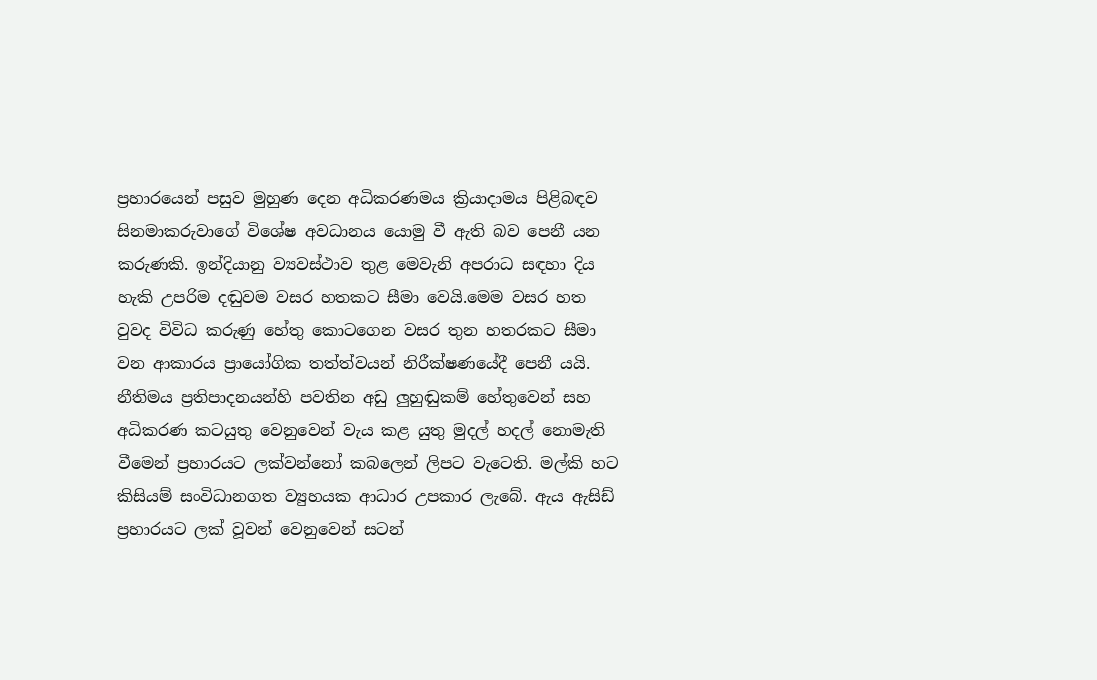ප්‍රහාරයෙන් පසුව මුහුණ දෙන අධිකරණමය ක්‍රියාදාමය පිළිබඳව සිනමාකරුවාගේ විශේෂ අවධානය යොමු වී ඇති බව පෙනී යන කරුණකි. ඉන්දියානු ව්‍යවස්ථාව තුළ මෙවැනි අපරාධ සඳහා දිය හැකි උපරිම දඬුවම වසර හතකට සීමා වෙයි.මෙම වසර හත වුවද විවිධ කරුණු හේතු කොටගෙන වසර තුන හතරකට සීමා වන ආකාරය ප්‍රායෝගික තත්ත්වයන් නිරීක්ෂණයේදී පෙනී යයි. නීතිමය ප්‍රතිපාදනයන්හි පවතින අඩු ලුහුඬුකම් හේතුවෙන් සහ අධිකරණ කටයුතු වෙනුවෙන් වැය කළ යුතු මුදල් හදල් නොමැති වීමෙන් ප්‍රහාරයට ලක්වන්නෝ කබලෙන් ලිපට වැටෙති. මල්කි හට කිසියම් සංවිධානගත ව්‍යුහයක ආධාර උපකාර ලැබේ. ඇය ඇසිඩ් ප්‍රහාරයට ලක් වූවන් වෙනුවෙන් සටන්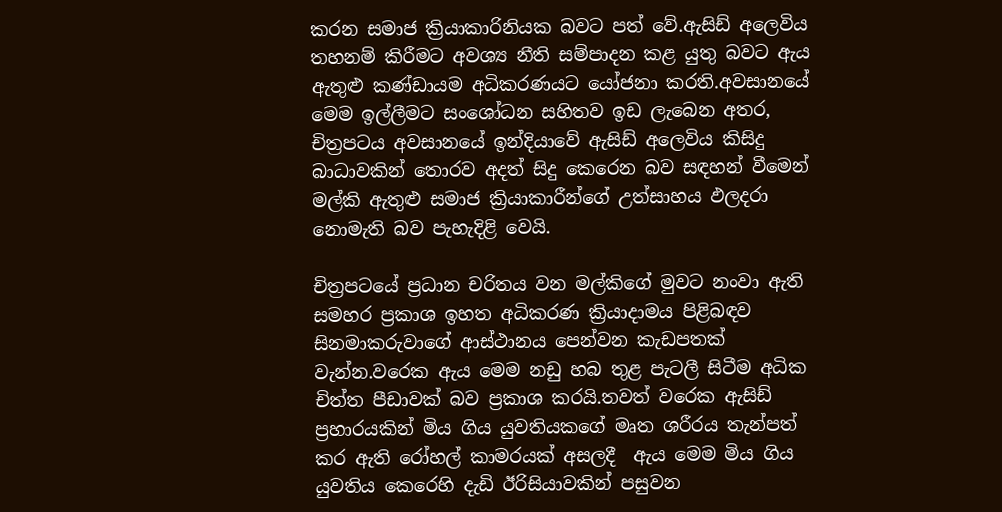කරන සමාජ ක්‍රියාකාරිනියක බවට පත් වේ.ඇසිඩ් අලෙවිය තහනම් කිරීමට අවශ්‍ය නීති සම්පාදන කළ යුතු බවට ඇය ඇතුළු කණ්ඩායම අධිකරණයට යෝජනා කරති.අවසානයේ මෙම ඉල්ලීමට සංශෝධන සහිතව ඉඩ ලැබෙන අතර, චිත්‍රපටය අවසානයේ ඉන්දියාවේ ඇසිඩ් අලෙවිය කිසිදු බාධාවකින් තොරව අදත් සිදු කෙරෙන බව සඳහන් වීමෙන් මල්කි ඇතුළු සමාජ ක්‍රියාකාරීන්ගේ උත්සාහය ඵලදරා නොමැති බව පැහැදිළි වෙයි.

චිත්‍රපටයේ ප්‍රධාන චරිතය වන මල්කිගේ මුවට නංවා ඇති සමහර ප්‍රකාශ ඉහත අධිකරණ ක්‍රියාදාමය පිළිබඳව සිනමාකරුවාගේ ආස්ථානය පෙන්වන කැඩපතක් වැන්න.වරෙක ඇය මෙම නඩු හබ තුළ පැටලී සිටීම අධික චිත්ත පීඩාවක් බව ප්‍රකාශ කරයි.තවත් වරෙක ඇසිඩ් ප්‍රහාරයකින් මිය ගිය යුවතියකගේ මෘත ශරීරය තැන්පත් කර ඇති රෝහල් කාමරයක් අසලදී  ඇය මෙම මිය ගිය යුවතිය කෙරෙහි දැඩි ඊරිසියාවකින් පසුවන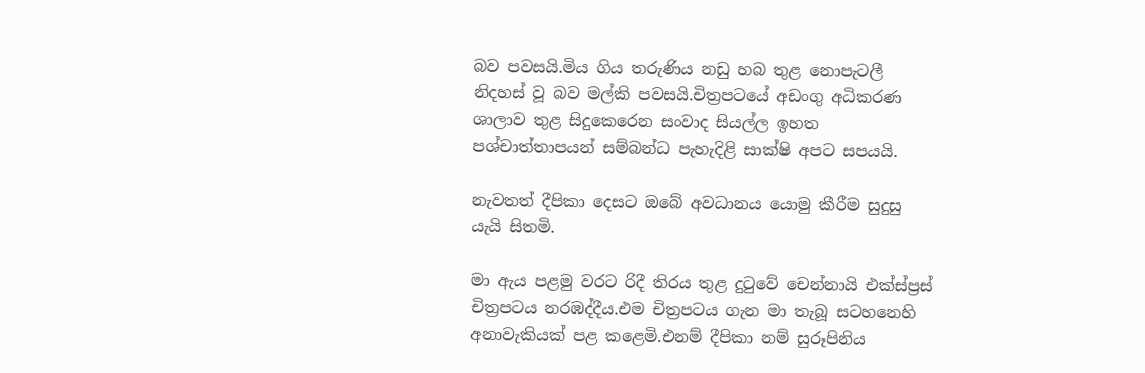බව පවසයි.මිය ගිය තරුණිය නඩු හබ තුළ නොපැටලී නිදහස් වූ බව මල්කි පවසයි.චිත්‍රපටයේ අඩංගු අධිකරණ ශාලාව තුළ සිදුකෙරෙන සංවාද සියල්ල ඉහත පශ්චාත්තාපයන් සම්බන්ධ පැහැදිළි සාක්ෂි අපට සපයයි.

නැවතත් දීපිකා දෙසට ඔබේ අවධානය යොමු කීරීම සුදුසු යැයි සිතමි.

මා ඇය පළමු වරට රිදී තිරය තුළ දුටුවේ චෙන්නායි එක්ස්ප්‍රස් චිත්‍රපටය නරඹද්දීය.එම චිත්‍රපටය ගැන මා තැබූ සටහනෙහි අනාවැකියක් පළ කළෙමි.එනම් දීපිකා නම් සුරූපිනිය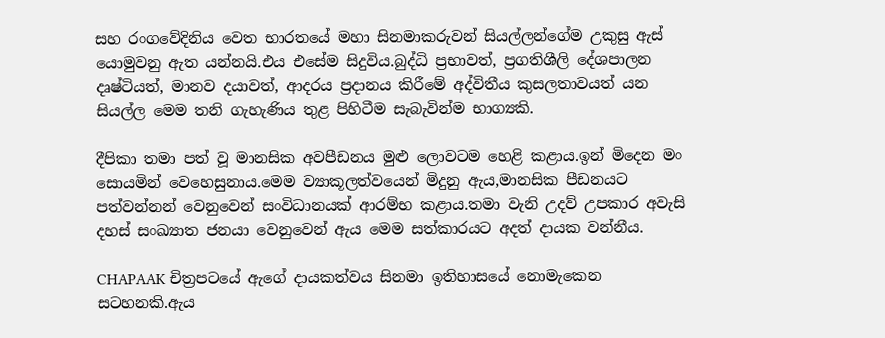සහ රංගවේදිනිය වෙත භාරතයේ මහා සිනමාකරුවන් සියල්ලන්ගේම උකුසු ඇස් යොමුවනු ඇත යන්නයි.එය එසේම සිදුවිය.බුද්ධි ප්‍රභාවත්, ප්‍රගතිශීලි දේශපාලන දෘෂ්ටියත්, මානව දයාවත්, ආදරය ප්‍රදානය කිරීමේ අද්විතීය කුසලතාවයත් යන සියල්ල මෙම තනි ගැහැණිය තුළ පිහිටීම සැබැවින්ම භාග්‍යකි.

දීපිකා තමා පත් වූ මානසික අවපීඩනය මුළු ලොවටම හෙළි කළාය.ඉන් මිදෙන මං සොයමින් වෙහෙසුනාය.මෙම ව්‍යාකූලත්වයෙන් මිදුනු ඇය,මානසික පීඩනයට පත්වන්නන් වෙනුවෙන් සංවිධානයක් ආරම්භ කළාය.තමා වැනි උදව් උපකාර අවැසි දහස් සංඛ්‍යාත ජනයා වෙනුවෙන් ඇය මෙම සත්කාරයට අදත් දායක වන්නීය.

CHAPAAK චිත්‍රපටයේ ඇගේ දායකත්වය සිනමා ඉතිහාසයේ නොමැකෙන සටහනකි.ඇය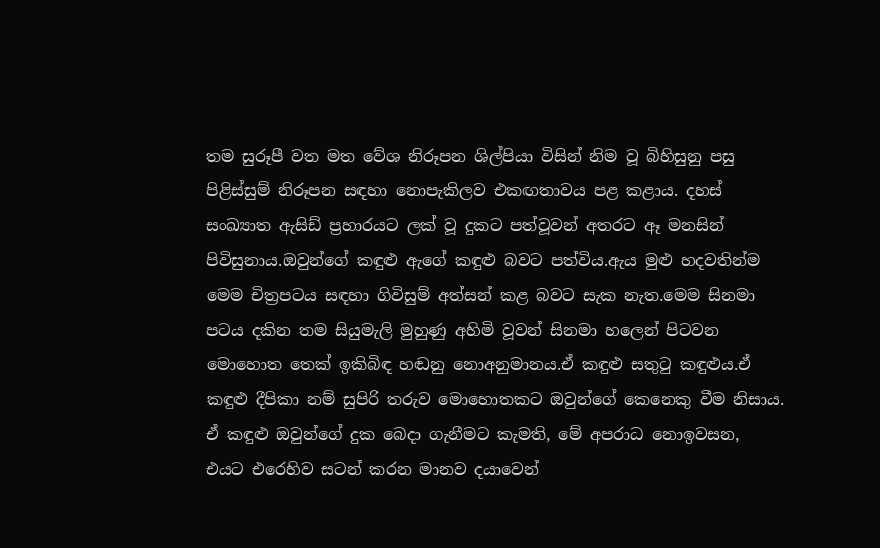තම සුරූපී වත මත වේශ නිරූපන ශිල්පියා විසින් නිම වූ බිහිසුනු පසු පිළිස්සුම් නිරූපන සඳහා නොපැකිලව එකඟතාවය පළ කළාය. දහස් සංඛ්‍යාත ඇසිඩ් ප්‍රහාරයට ලක් වූ දුකට පත්වූවන් අතරට ඈ මනසින් පිවිසුනාය.ඔවුන්ගේ කඳුළු ඇගේ කඳුළු බවට පත්විය.ඇය මුළු හදවතින්ම මෙම චිත්‍රපටය සඳහා ගිවිසුම් අත්සන් කළ බවට සැක නැත.මෙම සිනමා පටය දකින තම සියුමැලි මුහුණු අහිමි වූවන් සිනමා හලෙන් පිටවන මොහොත තෙක් ඉකිබිඳ හඬනු නොඅනුමානය.ඒ කඳුළු සතුටු කඳුළුය.ඒ කඳුළු දීපිකා නම් සුපිරි තරුව මොහොතකට ඔවුන්ගේ කෙනෙකු වීම නිසාය. ඒ කඳුළු ඔවුන්ගේ දුක බෙදා ගැනීමට කැමති, මේ අපරාධ නොඉවසන, එයට එරෙහිව සටන් කරන මානව දයාවෙන්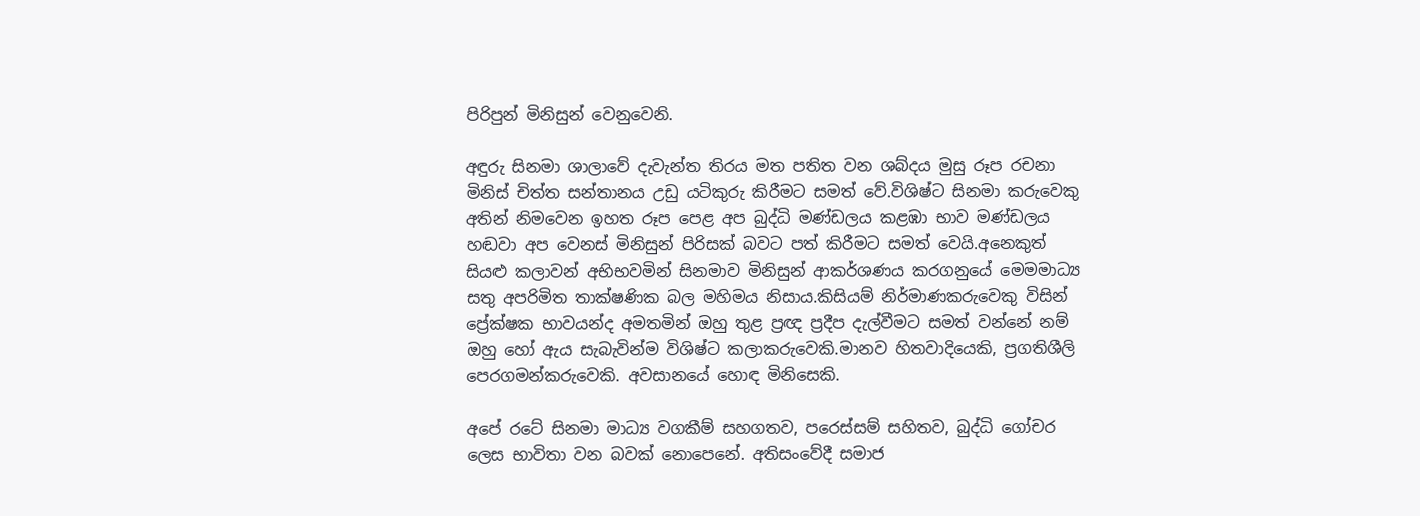පිරිපුන් මිනිසුන් වෙනුවෙනි.

අඳුරු සිනමා ශාලාවේ දැවැන්ත තිරය මත පතිත වන ශබ්දය මුසු රූප රචනා මිනිස් චිත්ත සන්තානය උඩු යටිකුරු කිරීමට සමත් වේ.විශිෂ්ට සිනමා කරුවෙකු අතින් නිමවෙන ඉහත රූප පෙළ අප බුද්ධි මණ්ඩලය කළඹා භාව මණ්ඩලය හඬවා අප වෙනස් මිනිසුන් පිරිසක් බවට පත් කිරීමට සමත් වෙයි.අනෙකුත් සියළු කලාවන් අභිභවමින් සිනමාව මිනිසුන් ආකර්ශණය කරගනුයේ මෙමමාධ්‍ය සතු අපරිමිත තාක්ෂණික බල මහිමය නිසාය.කිසියම් නිර්මාණකරුවෙකු විසින් ප්‍රේක්ෂක භාවයන්ද අමතමින් ඔහු තුළ ප්‍රඥ ප්‍රදීප දැල්වීමට සමත් වන්නේ නම් ඔහු හෝ ඇය සැබැවින්ම විශිෂ්ට කලාකරුවෙකි.මානව හිතවාදියෙකි, ප්‍රගතිශීලි පෙරගමන්කරුවෙකි. අවසානයේ හොඳ මිනිසෙකි.

අපේ රටේ සිනමා මාධ්‍ය වගකීම් සහගතව, පරෙස්සම් සහිතව, බුද්ධි ගෝචර ලෙස භාවිතා වන බවක් නොපෙනේ. අතිසංවේදී සමාජ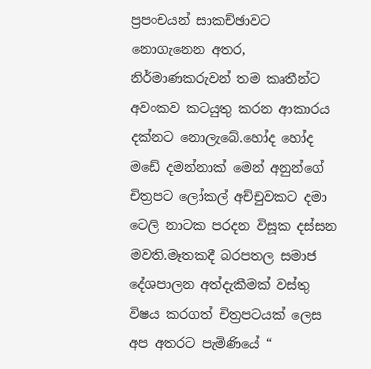ප්‍රපංචයන් සාකච්ඡාවට නොගැනෙන අතර, නිර්මාණකරුවන් තම කෘතීන්ට අවංකව කටයුතු කරන ආකාරය දක්නට නොලැබේ.හෝද හෝද මඩේ දමන්නාක් මෙන් අනුන්ගේ චිත්‍රපට ලෝකල් අච්චුවකට දමා ටෙලි නාටක පරදන විසූක දස්සන මවති.මෑතකදී බරපතල සමාජ දේශපාලන අත්දැකීමක් වස්තු විෂය කරගත් චිත්‍රපටයක් ලෙස අප අතරට පැමිණියේ “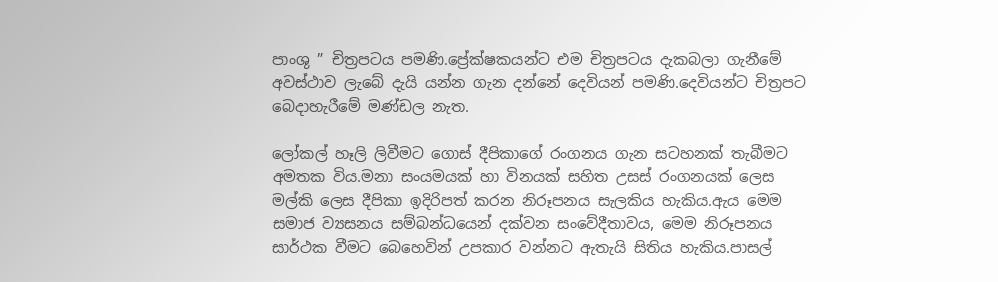පාංශු ” චිත්‍රපටය පමණි.ප්‍රේක්ෂකයන්ට එම චිත්‍රපටය දැකබලා ගැනීමේ අවස්ථාව ලැබේ දැයි යන්න ගැන දන්නේ දෙවියන් පමණි.දෙවියන්ට චිත්‍රපට බෙදාහැරීමේ මණ්ඩල නැත.

ලෝකල් හෑලි ලිවීමට ගොස් දීපිකාගේ රංගනය ගැන සටහනක් තැබීමට අමතක විය.මනා සංයමයක් හා විනයක් සහිත උසස් රංගනයක් ලෙස මල්කි ලෙස දීපිකා ඉදිරිපත් කරන නිරූපනය සැලකිය හැකිය.ඇය මෙම සමාජ ව්‍යසනය සම්බන්ධයෙන් දක්වන සංවේදීතාවය, මෙම නිරූපනය සාර්ථක වීමට බෙහෙවින් උපකාර වන්නට ඇතැයි සිතිය හැකිය.පාසල්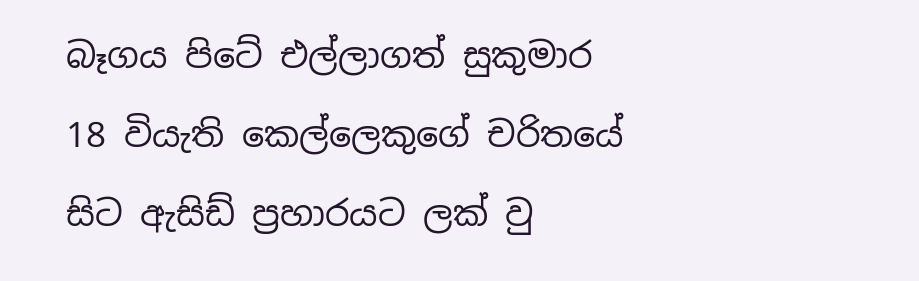බෑගය පිටේ එල්ලාගත් සුකුමාර 18 වියැති කෙල්ලෙකුගේ චරිතයේ සිට ඇසිඩ් ප්‍රහාරයට ලක් වු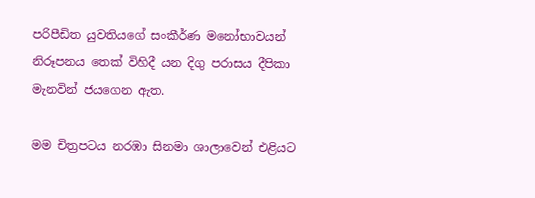පරිපීඩිත යුවතියගේ සංකීර්ණ මනෝභාවයන් නිරූපනය තෙක් විහිදී යන දිගු පරාසය දීපිකා මැනවින් ජයගෙන ඇත.

මම චිත්‍රපටය නරඹා සිනමා ශාලාවෙන් එළියට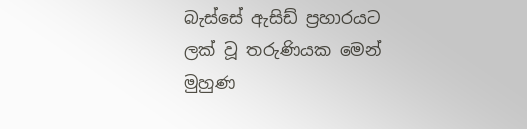බැස්සේ ඇසිඩ් ප්‍රහාරයට ලක් වූ තරුණියක මෙන් මුහුණ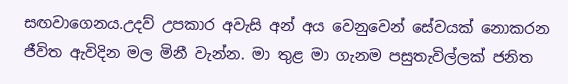සඟවාගෙනය.උදව් උපකාර අවැසි අන් අය වෙනුවෙන් සේවයක් නොකරන ජීවිත ඇවිදින මල මිනී වැන්න. මා තුළ මා ගැනම පසුතැවිල්ලක් ජනිත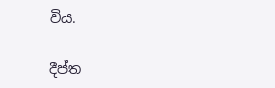විය.

දීප්ත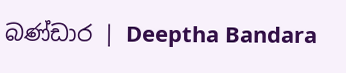බණ්ඩාර | Deeptha Bandara